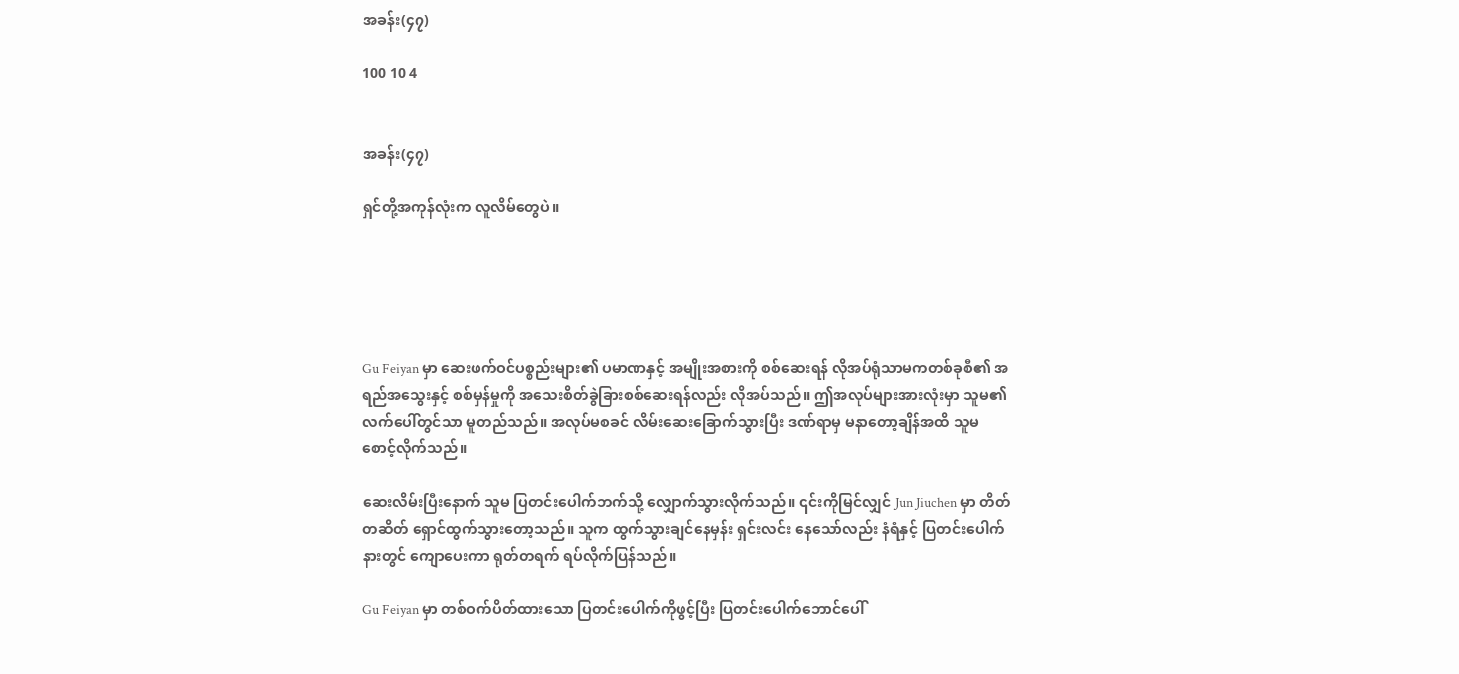အခန်း(၄၇)

100 10 4


အခန်း(၄၇)

ရှင်တို့အကုန်လုံးက လူလိမ်တွေပဲ။





Gu Feiyan မှာ ဆေးဖက်ဝင်ပစ္စည်းများ၏ ပမာဏနှင့် အမျိုးအစားကို စစ်ဆေးရန် လိုအပ်ရုံသာမကတစ်ခုစီ၏ အရည်အသွေးနှင့် စစ်မှန်မှုကို အသေးစိတ်ခွဲခြားစစ်ဆေးရန်လည်း လိုအပ်သည်။ ဤအလုပ်များအားလုံးမှာ သူမ၏ လက်ပေါ်တွင်သာ မူတည်သည်။ အလုပ်မစခင် လိမ်းဆေးခြောက်သွားပြီး ဒဏ်ရာမှ မနာတော့ချိန်အထိ သူမ စောင့်လိုက်သည်။

ဆေးလိမ်းပြီးနောက် သူမ ပြတင်းပေါက်ဘက်သို့ လျှောက်သွားလိုက်သည်။ ၎င်းကိုမြင်လျှင် Jun Jiuchen မှာ တိတ်တဆိတ် ရှောင်ထွက်သွားတော့သည်။ သူက ထွက်သွားချင်နေမှန်း ရှင်းလင်း နေသော်လည်း နံရံနှင့် ပြတင်းပေါက်နားတွင် ကျောပေးကာ ရုတ်တရက် ရပ်လိုက်ပြန်သည်။

Gu Feiyan မှာ တစ်ဝက်ပိတ်ထားသော ပြတင်းပေါက်ကိုဖွင့်ပြီး ပြတင်းပေါက်ဘောင်ပေါ်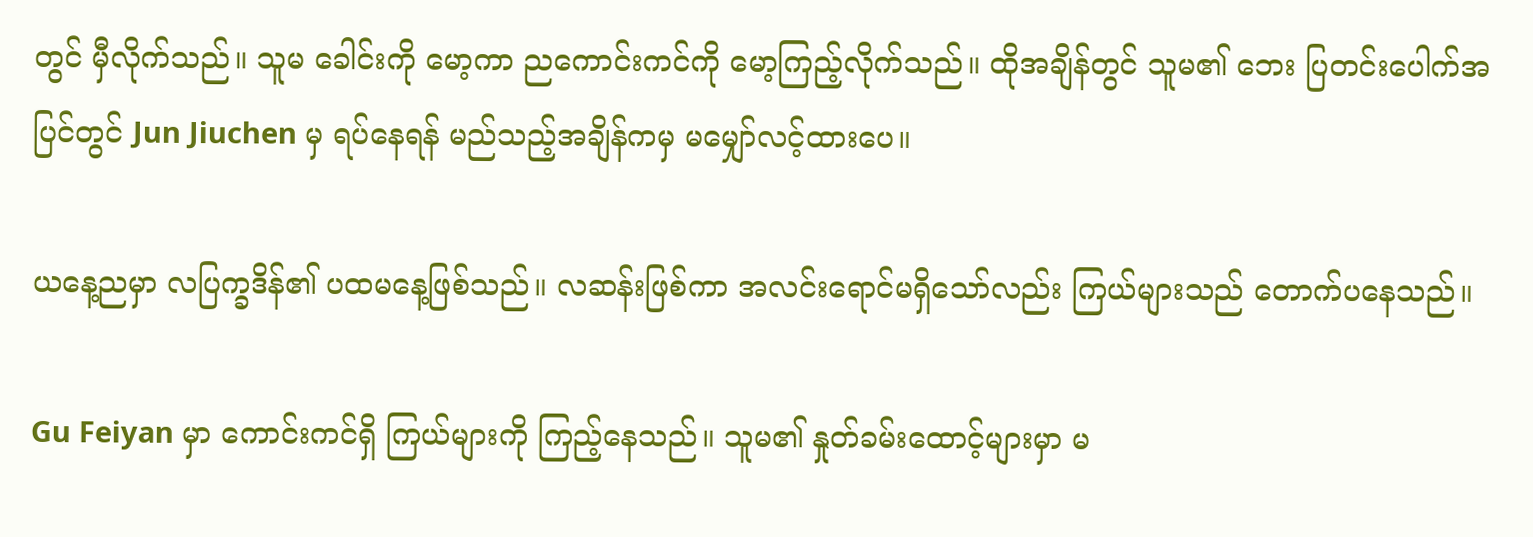တွင် မှီလိုက်သည်။ သူမ ခေါင်းကို မော့ကာ ညကောင်းကင်ကို မော့ကြည့်လိုက်သည်။ ထိုအချိန်တွင် သူမ၏ ဘေး ပြတင်းပေါက်အပြင်တွင် Jun Jiuchen မှ ရပ်နေရန် မည်သည့်အချိန်ကမှ မမျှော်လင့်ထားပေ။

ယနေ့ညမှာ လပြက္ခဒိန်၏ ပထမနေ့ဖြစ်သည်။ လဆန်းဖြစ်ကာ အလင်းရောင်မရှိသော်လည်း ကြယ်များသည် တောက်ပနေသည်။

Gu Feiyan မှာ ကောင်းကင်ရှိ ကြယ်များကို ကြည့်နေသည်။ သူမ၏ နှုတ်ခမ်းထောင့်များမှာ မ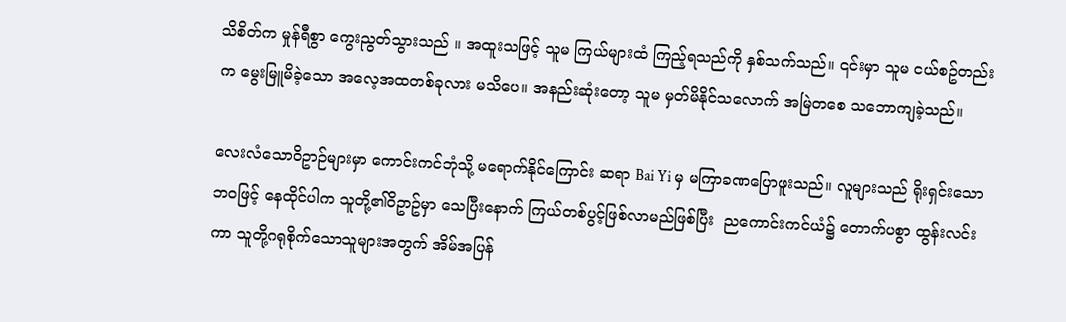သိစိတ်က မှုန်ရီစွာ ကွေးညွတ်သွားသည် ။ အထူးသဖြင့် သူမ ကြယ်များထံ ကြည့်ရသည်ကို နှစ်သက်သည်။ ၎င်းမှာ သူမ ငယ်စဥ်တည်းက မွေးမြူမိခဲ့သော အလေ့အထတစ်ခုလား မသိပေ။ အနည်းဆုံးတော့ သူမ မှတ်မိနိုင်သလောက် အမြဲတစေ သဘောကျခဲ့သည်။

လေးလံသောဝိဥာဉ်များမှာ ကောင်းကင်ဘုံသို့ မရောက်နိုင်ကြောင်း ဆရာ Bai Yi မှ မကြာခဏပြောဖူးသည်။ လူများသည် ရိုးရှင်းသောဘဝဖြင့် နေထိုင်ပါက သူတို့၏ဝိဥာဥ်မှာ သေပြီးနောက် ကြယ်တစ်ပွင့်ဖြစ်လာမည်ဖြစ်ပြီး  ညကောင်းကင်ယံ၌ တောက်ပစွာ ထွန်းလင်းကာ သူတို့ဂရုစိုက်သောသူများအတွက် အိမ်အပြန်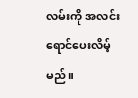လမ်းကို အလင်းရောင်ပေးလိမ့်မည်။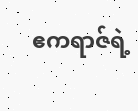ဧကရာဇ်ရဲ့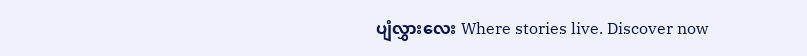ပျံလွှားလေး Where stories live. Discover now